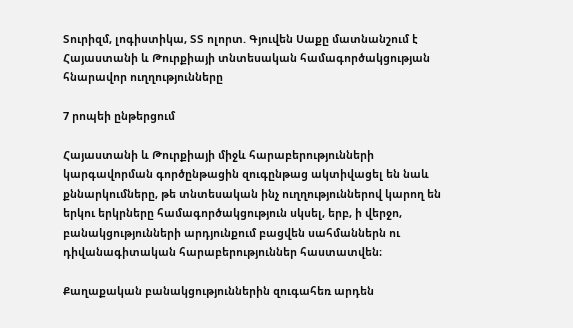Տուրիզմ, լոգիստիկա, ՏՏ ոլորտ. Գյուվեն Սաքը մատնանշում է Հայաստանի և Թուրքիայի տնտեսական համագործակցության հնարավոր ուղղությունները

7 րոպեի ընթերցում

Հայաստանի և Թուրքիայի միջև հարաբերությունների կարգավորման գործընթացին զուգընթաց ակտիվացել են նաև քննարկումները, թե տնտեսական ինչ ուղղություններով կարող են երկու երկրները համագործակցություն սկսել, երբ, ի վերջո, բանակցությունների արդյունքում բացվեն սահմաններն ու դիվանագիտական հարաբերություններ հաստատվեն։

Քաղաքական բանակցություններին զուգահեռ արդեն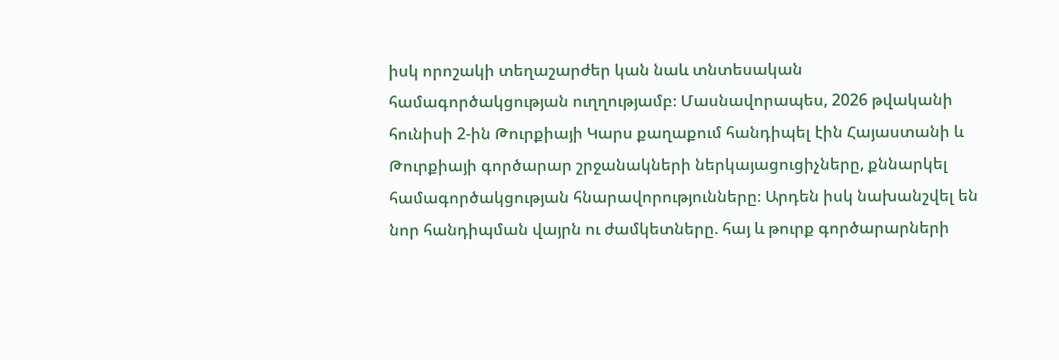իսկ որոշակի տեղաշարժեր կան նաև տնտեսական համագործակցության ուղղությամբ։ Մասնավորապես, 2026 թվականի հունիսի 2-ին Թուրքիայի Կարս քաղաքում հանդիպել էին Հայաստանի և Թուրքիայի գործարար շրջանակների ներկայացուցիչները, քննարկել համագործակցության հնարավորությունները։ Արդեն իսկ նախանշվել են նոր հանդիպման վայրն ու ժամկետները. հայ և թուրք գործարարների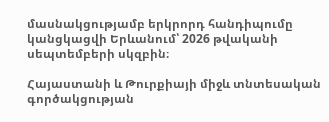մասնակցությամբ երկրորդ հանդիպումը կանցկացվի Երևանում՝ 2026 թվականի սեպտեմբերի սկզբին։

Հայաստանի և Թուրքիայի միջև տնտեսական գործակցության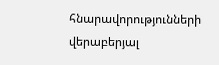հնարավորությունների վերաբերյալ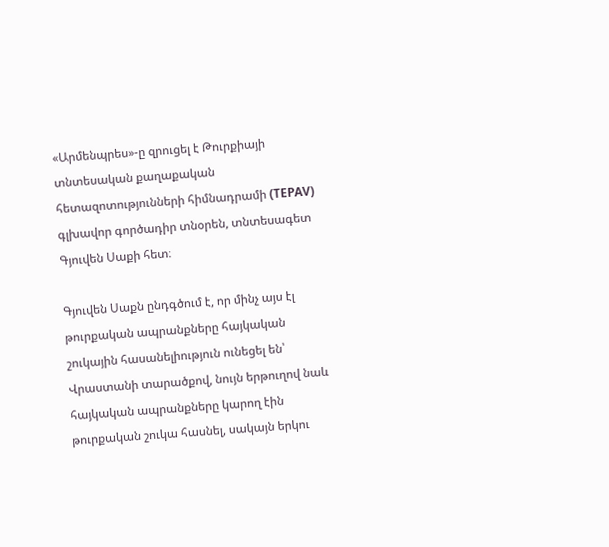«Արմենպրես»-ը զրուցել է Թուրքիայի տնտեսական քաղաքական հետազոտությունների հիմնադրամի (TEPAV) գլխավոր գործադիր տնօրեն, տնտեսագետ Գյուվեն Սաքի հետ։

Գյուվեն Սաքն ընդգծում է, որ մինչ այս էլ թուրքական ապրանքները հայկական շուկային հասանելիություն ունեցել են՝ Վրաստանի տարածքով, նույն երթուղով նաև հայկական ապրանքները կարող էին թուրքական շուկա հասնել, սակայն երկու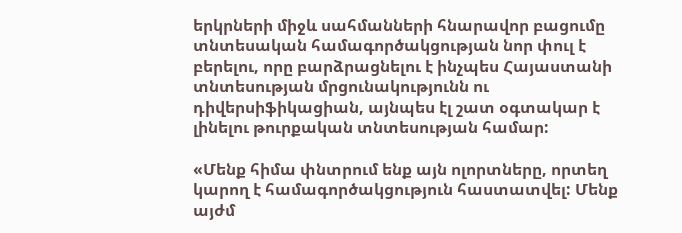երկրների միջև սահմանների հնարավոր բացումը տնտեսական համագործակցության նոր փուլ է բերելու, որը բարձրացնելու է ինչպես Հայաստանի տնտեսության մրցունակությունն ու դիվերսիֆիկացիան, այնպես էլ շատ օգտակար է լինելու թուրքական տնտեսության համար:

«Մենք հիմա փնտրում ենք այն ոլորտները, որտեղ կարող է համագործակցություն հաստատվել: Մենք այժմ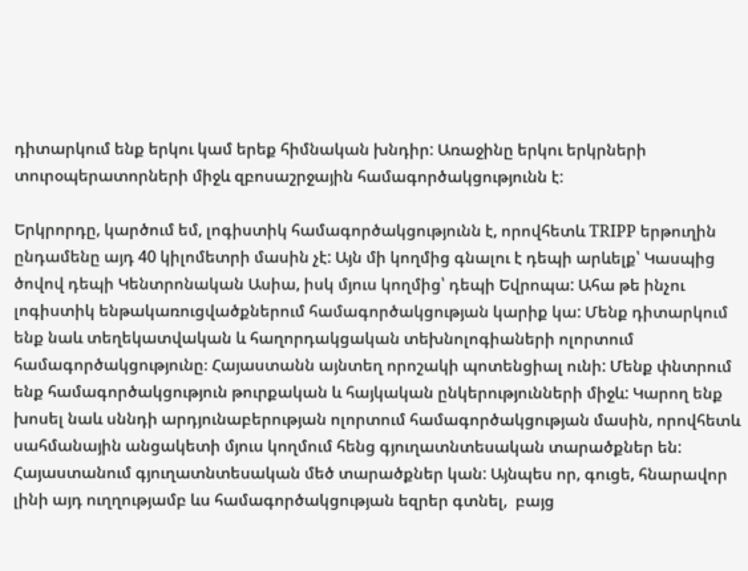դիտարկում ենք երկու կամ երեք հիմնական խնդիր: Առաջինը երկու երկրների տուրօպերատորների միջև զբոսաշրջային համագործակցությունն է:

Երկրորդը, կարծում եմ, լոգիստիկ համագործակցությունն է, որովհետև TRIPP երթուղին ընդամենը այդ 40 կիլոմետրի մասին չէ: Այն մի կողմից գնալու է դեպի արևելք՝ Կասպից ծովով դեպի Կենտրոնական Ասիա, իսկ մյուս կողմից՝ դեպի Եվրոպա: Ահա թե ինչու լոգիստիկ ենթակառուցվածքներում համագործակցության կարիք կա: Մենք դիտարկում ենք նաև տեղեկատվական և հաղորդակցական տեխնոլոգիաների ոլորտում համագործակցությունը։ Հայաստանն այնտեղ որոշակի պոտենցիալ ունի: Մենք փնտրում ենք համագործակցություն թուրքական և հայկական ընկերությունների միջև: Կարող ենք խոսել նաև սննդի արդյունաբերության ոլորտում համագործակցության մասին, որովհետև սահմանային անցակետի մյուս կողմում հենց գյուղատնտեսական տարածքներ են: Հայաստանում գյուղատնտեսական մեծ տարածքներ կան: Այնպես որ, գուցե, հնարավոր լինի այդ ուղղությամբ ևս համագործակցության եզրեր գտնել,  բայց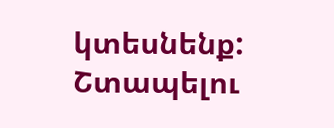կտեսնենք: Շտապելու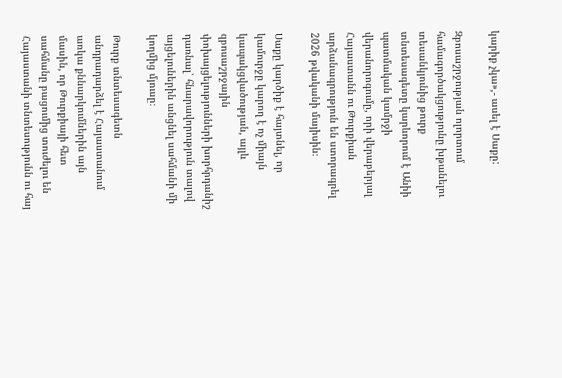կարիք չկա»,- ասել է Սաքը:

Զբոսաշրջության ոլորտում համագործակցությունը խթանելու տեսանկյունից թուրք տնտեսագետը կարևորում է Անիի պատմական կամրջի վերանորոգումը, որի վերաբերյալ Հայաստանն ու Թուրքիան արձանագրություն են ստորագրել 2026 թվականի մայիսին։

Սաքը կարծիք է հայտնել, որ կամուրջը կարող է ոչ միայն կապակցվածության, այլև զբոսաշրջային փոխայցելությունների խորհրդանիշ դառնալ՝ հնարավորություն տալով այցելուներին անցնել սահմանի մի կողմից մյուսը։

Թուրք տնտեսագետն անդրադարձել է Հայաստանում առկա քննարկումներին այն մասին, որ Թուրքիայի հետ սահմանը բացումից տուժելու են Հայաստանի տնտեսությունն ու հայ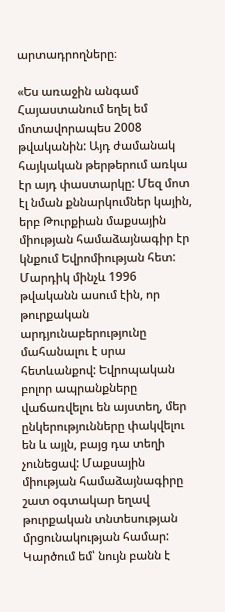արտադրողները։

«Ես առաջին անգամ Հայաստանում եղել եմ մոտավորապես 2008 թվականին: Այդ ժամանակ հայկական թերթերում առկա էր այդ փաստարկը: Մեզ մոտ էլ նման քննարկումներ կային, երբ Թուրքիան մաքսային միության համաձայնագիր էր կնքում Եվրոմիության հետ: Մարդիկ մինչև 1996 թվականն ասում էին, որ թուրքական արդյունաբերությունը մահանալու է սրա հետևանքով: Եվրոպական բոլոր ապրանքները վաճառվելու են այստեղ, մեր ընկերությունները փակվելու են և այլն, բայց դա տեղի չունեցավ: Մաքսային միության համաձայնագիրը շատ օգտակար եղավ թուրքական տնտեսության մրցունակության համար: Կարծում եմ՝ նույն բանն է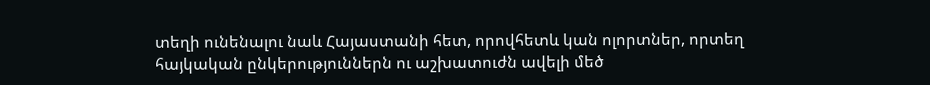տեղի ունենալու նաև Հայաստանի հետ, որովհետև կան ոլորտներ, որտեղ հայկական ընկերություններն ու աշխատուժն ավելի մեծ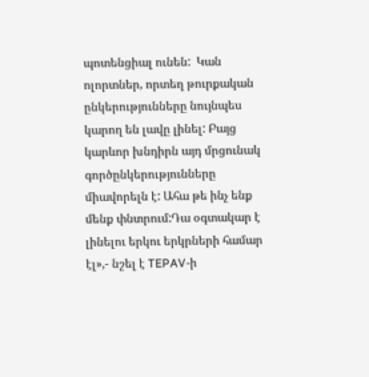պոտենցիալ ունեն:  Կան ոլորտներ, որտեղ թուրքական ընկերությունները նույնպես կարող են լավը լինել: Բայց կարևոր խնդիրն այդ մրցունակ գործընկերությունները միավորելն է: Ահա թե ինչ ենք մենք փնտրում:Դա օգտակար է լինելու երկու երկրների համար էլ»,- նշել է TEPAV-ի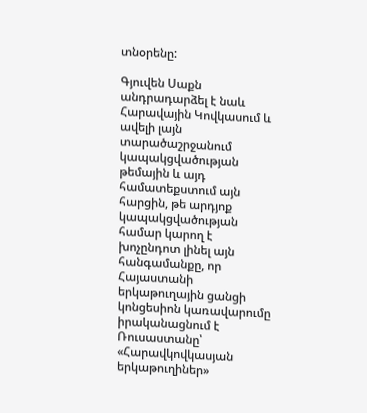տնօրենը:

Գյուվեն Սաքն անդրադարձել է նաև Հարավային Կովկասում և ավելի լայն տարածաշրջանում կապակցվածության թեմային և այդ համատեքստում այն հարցին, թե արդյոք կապակցվածության համար կարող է խոչընդոտ լինել այն հանգամանքը, որ Հայաստանի երկաթուղային ցանցի կոնցեսիոն կառավարումը իրականացնում է Ռուսաստանը՝ «Հարավկովկասյան երկաթուղիներ»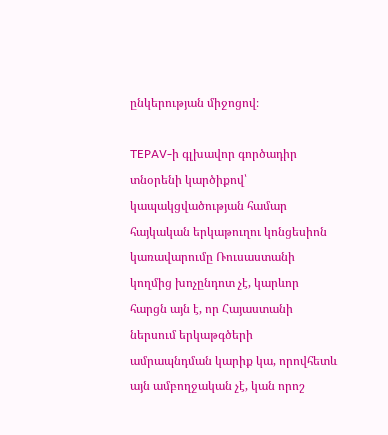ընկերության միջոցով։

TEPAV-ի գլխավոր գործադիր տնօրենի կարծիքով՝ կապակցվածության համար հայկական երկաթուղու կոնցեսիոն կառավարումը Ռուսաստանի կողմից խոչընդոտ չէ, կարևոր հարցն այն է, որ Հայաստանի ներսում երկաթգծերի ամրապնդման կարիք կա, որովհետև այն ամբողջական չէ, կան որոշ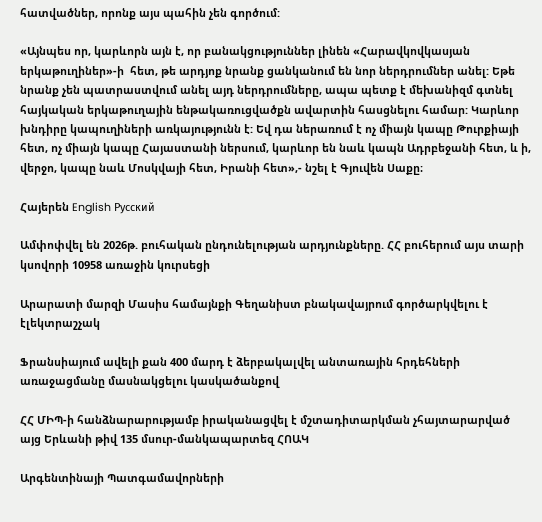հատվածներ, որոնք այս պահին չեն գործում:

«Այնպես որ, կարևորն այն է, որ բանակցություններ լինեն «Հարավկովկասյան երկաթուղիներ»-ի  հետ, թե արդյոք նրանք ցանկանում են նոր ներդրումներ անել: Եթե նրանք չեն պատրաստվում անել այդ ներդրումները, ապա պետք է մեխանիզմ գտնել հայկական երկաթուղային ենթակառուցվածքն ավարտին հասցնելու համար: Կարևոր խնդիրը կապուղիների առկայությունն է: Եվ դա ներառում է ոչ միայն կապը Թուրքիայի հետ, ոչ միայն կապը Հայաստանի ներսում, կարևոր են նաև կապն Ադրբեջանի հետ, և ի, վերջո, կապը նաև Մոսկվայի հետ, Իրանի հետ»,- նշել է Գյուվեն Սաքը։

Հայերեն English Русский

Ամփոփվել են 2026թ. բուհական ընդունելության արդյունքները. ՀՀ բուհերում այս տարի կսովորի 10958 առաջին կուրսեցի

Արարատի մարզի Մասիս համայնքի Գեղանիստ բնակավայրում գործարկվելու է էլեկտրաշչակ

Ֆրանսիայում ավելի քան 400 մարդ է ձերբակալվել անտառային հրդեհների առաջացմանը մասնակցելու կասկածանքով

ՀՀ ՄԻՊ-ի հանձնարարությամբ իրականացվել է մշտադիտարկման չհայտարարված այց Երևանի թիվ 135 մսուր-մանկապարտեզ ՀՈԱԿ

Արգենտինայի Պատգամավորների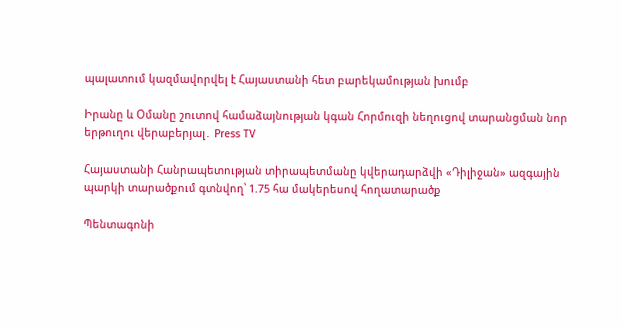պալատում կազմավորվել է Հայաստանի հետ բարեկամության խումբ

Իրանը և Օմանը շուտով համաձայնության կգան Հորմուզի նեղուցով տարանցման նոր երթուղու վերաբերյալ․ Press TV

Հայաստանի Հանրապետության տիրապետմանը կվերադարձվի «Դիլիջան» ազգային պարկի տարածքում գտնվող՝ 1.75 հա մակերեսով հողատարածք

Պենտագոնի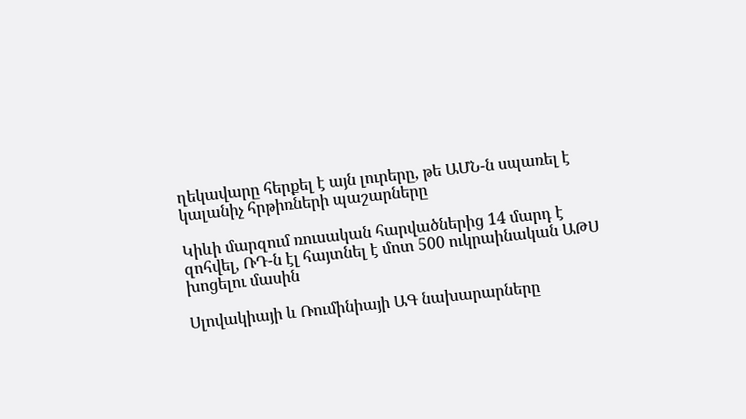ղեկավարը հերքել է այն լուրերը, թե ԱՄՆ-ն սպառել է կալանիչ հրթիռների պաշարները

Կիևի մարզում ռուսական հարվածներից 14 մարդ է զոհվել, ՌԴ-ն էլ հայտնել է մոտ 500 ուկրաինական ԱԹՍ խոցելու մասին

Սլովակիայի և Ռումինիայի ԱԳ նախարարները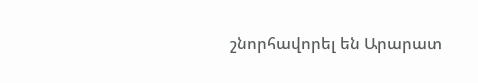շնորհավորել են Արարատ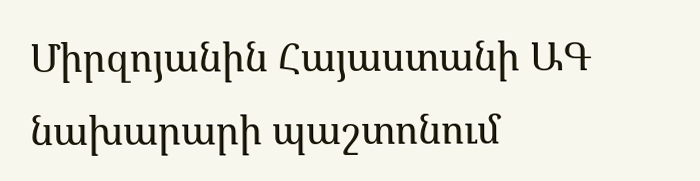Միրզոյանին Հայաստանի ԱԳ նախարարի պաշտոնում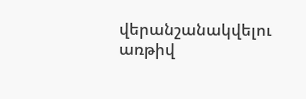վերանշանակվելու առթիվ